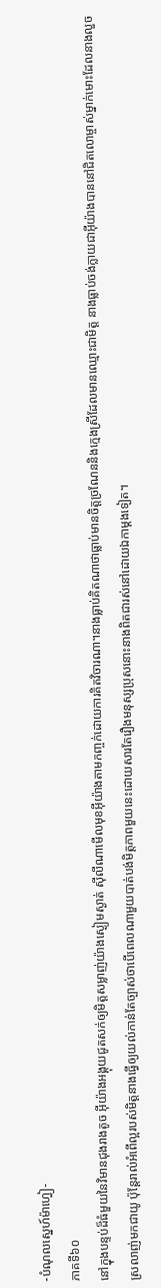-បំណុលស្នេហ៍ម៉ាហ្វៀ-
ភាគទី៦០
នៅក្នុងបន្ទប់ដ៏ធំមួយនៃវិមានជុងរាងតូច អ៊ីយ៉ាងអង្គុយជូតសក់ឲ្យមិត្តសម្លាញ់យ៉ាងស្ងៀមស្ងាត់ សុីលីណាមើលមុខអ៊ីយ៉ាងតាមកញ្ចក់ដោយការគិតវិចារណា។នាងធ្លាប់គិតណាថាធ្លាប់មានចិត្តច្រណែននិងក្មេងស្រីដែលមានឈ្មោះជាមិត្ត នាងធ្លាប់ចង់ក្លាយជាអ៊ីយ៉ាងបាននៅជិតលោម្ចាស់ម្នាក់មោះដែលនាងលួចស្រលាញ់មកជាយូ ប៉ុន្តែរាល់អំពើល្អរបស់មិត្តនាងធ្វើឲ្យយល់កាន់តែច្បាស់ថាបើពេលណាមួយបាត់បង់មិត្តភាពមួយនេះដោយសារតែរឿងមនុស្សប្រុសនោះនាងពិតជារស់នៅដោយឯកាម្ដងទៀត។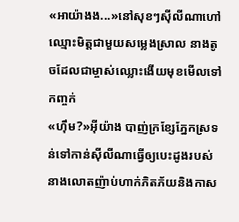«អាយ៉ាងង...»នៅសុខៗសុីលីណាហៅឈ្មោះមិត្តជាមួយសម្លេងស្រាល នាងតូចដែលជាម្ចាស់ឈ្លោះងើយមុខមើលទៅកញ្ចក់
«ហុឹម?»អ៊ីយ៉ាង បាញ់ក្រខ្សែភ្នែកស្រទន់ទៅកាន់សុីលីណាធ្វើឲ្យបេះដូងរបស់នាងលោតញ៉ាប់ហាក់ភិតភ័យនិងកាស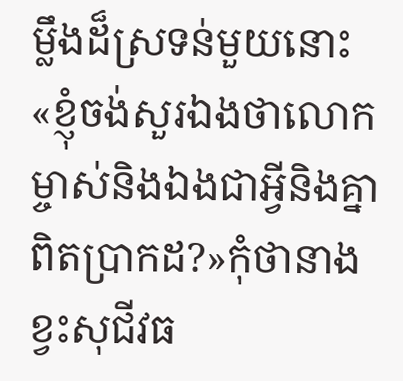ម្លឹងដ៏ស្រទន់មួយនោះ
«ខ្ញុំចង់សួរឯងថាលោកម្ចាស់និងឯងជាអ្វីនិងគ្នាពិតប្រាកដ?»កុំថានាងខ្វះសុជីវធ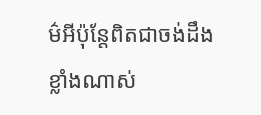ម៌អីប៉ុន្តែពិតជាចង់ដឹងខ្លាំងណាស់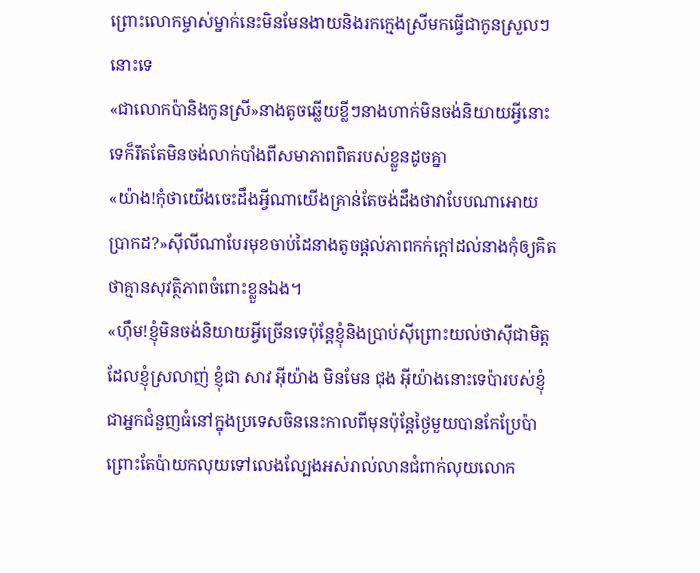ព្រោះលោកម្ចាស់ម្នាក់នេះមិនមែនងាយនិងរកក្មេងស្រីមកធ្វើជាកូនស្រួលៗនោះទេ
«ជាលោកប៉ានិងកូនស្រី»នាងតូចឆ្លើយខ្លីៗនាងហាក់មិនចង់និយាយអ្វីនោះទេក៏រឹតតែមិនចង់លាក់បាំងពីសមាភាពពិតរបស់ខ្លួនដូចគ្នា
«យ៉ាង!កុំថាយើងចេះដឹងអ្វីណាយើងគ្រាន់តែចង់ដឹងថាវាបែបណាអោយប្រាកដ?»សុីលីណាបែរមុខចាប់ដៃនាងតូចផ្ដល់ភាពកក់ក្ដៅដល់នាងកុំឲ្យគិតថាគ្មានសុវត្ថិភាពចំពោះខ្លួនឯង។
«ហុឹម!ខ្ញុំមិនចង់និយាយអ្វីច្រើនទេប៉ុន្តែខ្ញុំនិងប្រាប់សុីព្រោះយល់ថាសុីជាមិត្តដែលខ្ញុំស្រលាញ់ ខ្ញុំជា សាវ អ៊ីយ៉ាង មិនមែន ជុង អ៊ីយ៉ាងនោះទេប៉ារបស់ខ្ញុំជាអ្នកជំនួញធំនៅក្នុងប្រទេសចិននេះកាលពីមុនប៉ុន្តែថ្ងៃមួយបានកែប្រែប៉ាព្រោះតែប៉ាយកលុយទៅលេងល្បែងអស់រាល់លានជំពាក់លុយលោក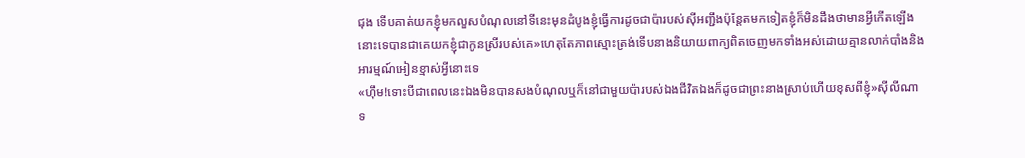ជុង ទើបគាត់យកខ្ញុំមកលួសបំណុលនៅទីនេះមុនដំបូងខ្ញុំធ្វើការដូចជាប៉ារបស់សុីអញ្ជឹងប៉ុន្តែតមកទៀតខ្ញុំក៏មិនដឹងថាមានអ្វីកើតឡើងនោះទេបានជាគេយកខ្ញុំជាកូនស្រីរបស់គេ»ហេតុតែភាពស្មោះត្រង់ទើបនាងនិយាយពាក្យពិតចេញមកទាំងអស់ដោយគ្មានលាក់បាំងនិងអារម្មណ៍អៀនខ្មាស់អ្វីនោះទេ
«ហុឹម!ទោះបីជាពេលនេះឯងមិនបានសងបំណុលឬក៏នៅជាមួយប៉ារបស់ឯងជីវិតឯងក៏ដូចជាព្រះនាងស្រាប់ហើយខុសពីខ្ញុំ»សុីលីណា ទ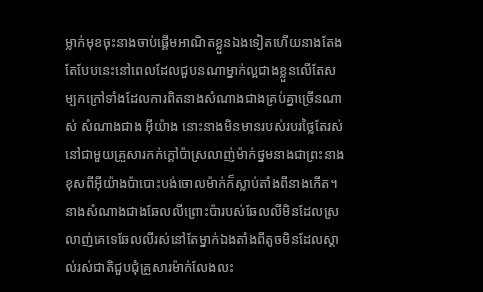ម្លាក់មុខចុះនាងចាប់ផ្ដើមអាណិតខ្លួនឯងទៀតហើយនាងតែងតែបែបនេះនៅពេលដែលជួបនណាម្នាក់ល្អជាងខ្លួនលើតែសម្បកក្រៅទាំងដែលការពិតនាងសំណាងជាងគ្រប់គ្នាច្រើនណាស់ សំណាងជាង អ៊ីយ៉ាង នោះនាងមិនមានរបស់របរថ្លៃតែរស់នៅជាមួយគ្រួសារកក់ក្ដៅប៉ាស្រលាញ់ម៉ាក់ថ្នមនាងជាព្រះនាង ខុសពីអ៊ីយ៉ាងប៉ាបោះបង់ចោលម៉ាក់ក៏ស្លាប់តាំងពីនាងកើត។ នាងសំណាងជាងឆែលលីព្រោះប៉ារបស់ឆែលលីមិនដែលស្រលាញ់គេទេឆែលលីរស់នៅតែម្នាក់ឯងតាំងពីតូចមិនដែលស្គាល់រស់ជាតិជួបជុំគ្រួសារម៉ាក់លែងលះ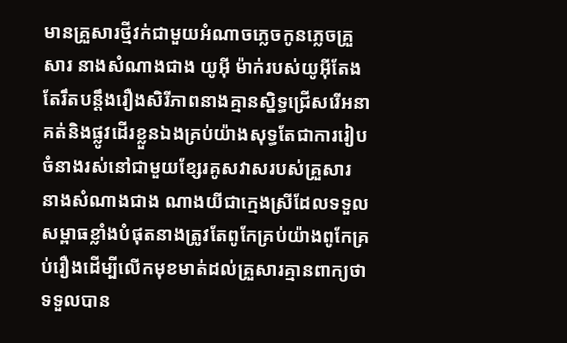មានគ្រួសារថ្មីវក់ជាមួយអំណាចភ្លេចកូនភ្លេចគ្រួសារ នាងសំណាងជាង យូអ៊ី ម៉ាក់របស់យូអ៊ីតែងតែរឹតបន្តឹងរឿងសិរីភាពនាងគ្មានស្និទ្ធជ្រើសរើអនាគត់និងផ្លូវដើរខ្លួនឯងគ្រប់យ៉ាងសុទ្ធតែជាការរៀបចំនាងរស់នៅជាមួយខ្សែរគូសវាសរបស់គ្រួសារ នាងសំណាងជាង ណាងយីជាក្មេងស្រីដែលទទួលសម្ពាធខ្លាំងបំផុតនាងត្រូវតែពូកែគ្រប់យ៉ាងពូកែគ្រប់រឿងដើម្បីលើកមុខមាត់ដល់គ្រួសារគ្មានពាក្យថាទទួលបាន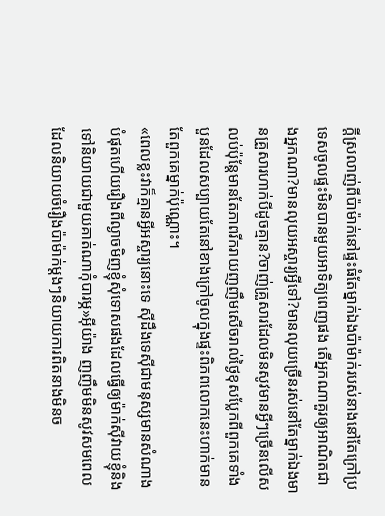ក្ដីស្រលាញ់ពីប៉ាម៉ាក់នៅផ្ទះធំតែម្នាក់ឯងប៉ាម៉ាក់របស់នាងនៅតែក្រៅប្រទេសចូលផ្ទះមិនបានមួយអាទិត្យពេញផង តើអ្នកណាគួរឲ្យអាណិតជាងអ្នកណា?មានលុយអស្ចារ្យអ្វីទៅ?មានលុយច្រើនរស់នៅតែម្នាក់ឯងមានគ្រួសារហាក់បីដូចគ្មាន?ចាញ់គ្រួសារដែលមិនសូវមានអ្វីៗច្រើនលើសលប់ប៉ុន្តែមានតែភាពរីករាយញញឹមសើចរាល់ថ្ងៃខុសប្លែកពីពួកគេទាំងបួនដែលសប្បាយតែនៅខាងក្រៅចូលក្នុងផ្ទះពិភពលោកនេះហាក់មានតែពួកគេម្នាក់ប៉ុណ្ណោះ។
«ពេលខ្លះវាក៏គ្មានអ្វីអស្ចារ្យនោះទេ សុីដឹងទេសុីជាមនុស្សមានសំណាងបំផុតហើយរឿងពីល្ងាចមិញខ្ញុំសុំទោសផងដែលធ្វើឲ្យម៉ាក់សុីវាយខ្ញុំនិងទៅនិយាយជាមួយគាត់ណាកុំបារម្ភ»អ៊ីយ៉ាង ញញឹមមិនសូវសមពេលដែលនិយាយចំរឿងប៉ាម៉ាក់ម្ដងៗនិយាយការពិតនាងមិនច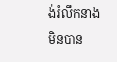ង់រំលឹកនាងមិនបាន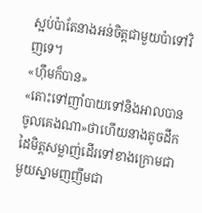ស្អប់ប៉ាតែនាងអន់ចិត្តជាមួយប៉ាទៅវិញទេ។
«ហុឹមក៏បាន»
«តោះទៅញាំបាយទៅនិងអាលបានចូលគេងណា»ថាហើយនាងតូចដឹកដៃមិត្តសម្លាញ់ដើរទៅខាងក្រោមជាមួយស្នាមញញឹមជា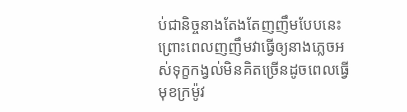ប់ជានិច្ចនាងតែងតែញញឹមបែបនេះព្រោះពេលញញឹមវាធ្វើឲ្យនាងភ្លេចអស់ទុក្ខកង្វល់មិនគិតច្រើនដូចពេលធ្វើមុខក្រម៉ូវ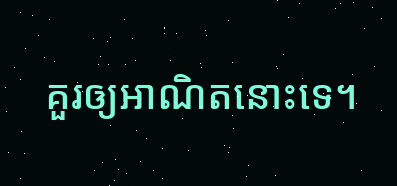គួរឲ្យអាណិតនោះទេ។